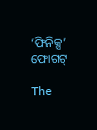‘ଫିନିକ୍ସ’ ଫୋଗଟ୍‌‌

The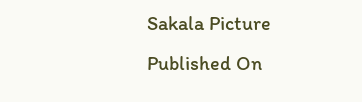Sakala Picture
Published On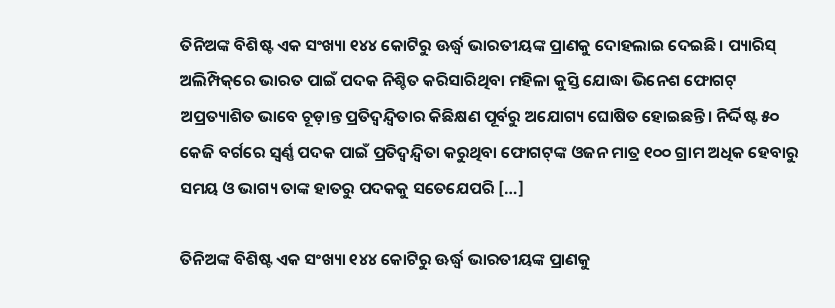ତିନିଅଙ୍କ ବିଶିଷ୍ଟ ଏକ ସଂଖ୍ୟା ୧୪୪ କୋଟିରୁ ଊର୍ଦ୍ଧ୍ବ ଭାରତୀୟଙ୍କ ପ୍ରାଣକୁ ଦୋହଲାଇ ଦେଇଛି। ପ୍ୟାରିସ୍‌‌ ଅଲିମ୍ପିକ୍‌‌ରେ ଭାରତ ପାଇଁ ପଦକ ନିଶ୍ଚିତ କରିସାରିଥିବା ମହିଳା କୁସ୍ତି ଯୋଦ୍ଧା ଭିନେଶ ଫୋଗଟ୍‌‌ ଅପ୍ରତ୍ୟାଶିତ ଭାବେ ଚୂଡ଼ାନ୍ତ ପ୍ରତିଦ୍ୱନ୍ଦ୍ୱିତାର କିଛିକ୍ଷଣ ପୂର୍ବରୁ ଅଯୋଗ୍ୟ ଘୋଷିତ ହୋଇଛନ୍ତି। ନିର୍ଦ୍ଦିଷ୍ଟ ୫୦ କେଜି ବର୍ଗରେ ସ୍ୱର୍ଣ୍ଣ ପଦକ ପାଇଁ ପ୍ରତିଦ୍ୱନ୍ଦ୍ୱିତା କରୁଥିବା ଫୋଗଟ୍‌‌ଙ୍କ ଓଜନ ମାତ୍ର ୧୦୦ ଗ୍ରାମ ଅଧିକ ହେବାରୁ ସମୟ ଓ ଭାଗ୍ୟ ତାଙ୍କ ହାତରୁ ପଦକକୁ ସତେଯେପରି […]

ତିନିଅଙ୍କ ବିଶିଷ୍ଟ ଏକ ସଂଖ୍ୟା ୧୪୪ କୋଟିରୁ ଊର୍ଦ୍ଧ୍ବ ଭାରତୀୟଙ୍କ ପ୍ରାଣକୁ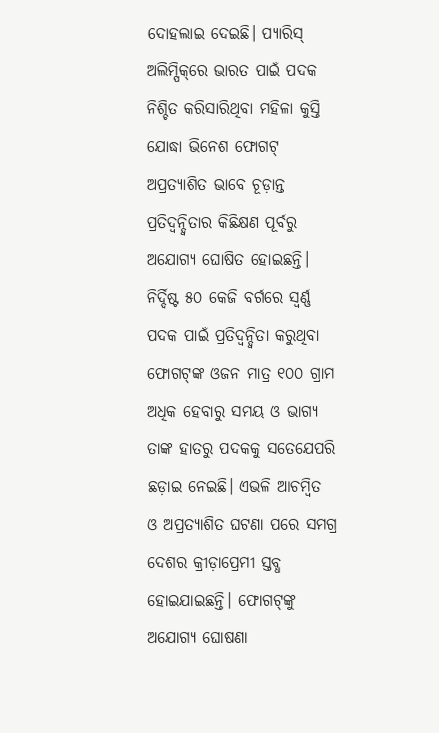ଦୋହଲାଇ ଦେଇଛି। ପ୍ୟାରିସ୍‌‌ ଅଲିମ୍ପିକ୍‌‌ରେ ଭାରତ ପାଇଁ ପଦକ ନିଶ୍ଚିତ କରିସାରିଥିବା ମହିଳା କୁସ୍ତି ଯୋଦ୍ଧା ଭିନେଶ ଫୋଗଟ୍‌‌ ଅପ୍ରତ୍ୟାଶିତ ଭାବେ ଚୂଡ଼ାନ୍ତ ପ୍ରତିଦ୍ୱନ୍ଦ୍ୱିତାର କିଛିକ୍ଷଣ ପୂର୍ବରୁ ଅଯୋଗ୍ୟ ଘୋଷିତ ହୋଇଛନ୍ତି। ନିର୍ଦ୍ଦିଷ୍ଟ ୫୦ କେଜି ବର୍ଗରେ ସ୍ୱର୍ଣ୍ଣ ପଦକ ପାଇଁ ପ୍ରତିଦ୍ୱନ୍ଦ୍ୱିତା କରୁଥିବା ଫୋଗଟ୍‌‌ଙ୍କ ଓଜନ ମାତ୍ର ୧୦୦ ଗ୍ରାମ ଅଧିକ ହେବାରୁ ସମୟ ଓ ଭାଗ୍ୟ ତାଙ୍କ ହାତରୁ ପଦକକୁ ସତେଯେପରି ଛଡ଼ାଇ ନେଇଛି। ଏଭଳି ଆଚମ୍ବିତ ଓ ଅପ୍ରତ୍ୟାଶିତ ଘଟଣା ପରେ ସମଗ୍ର ଦେଶର କ୍ରୀଡ଼ାପ୍ରେମୀ ସ୍ତବ୍ଧ ହୋଇଯାଇଛନ୍ତି। ଫୋଗଟ୍‌‌ଙ୍କୁ ଅଯୋଗ୍ୟ ଘୋଷଣା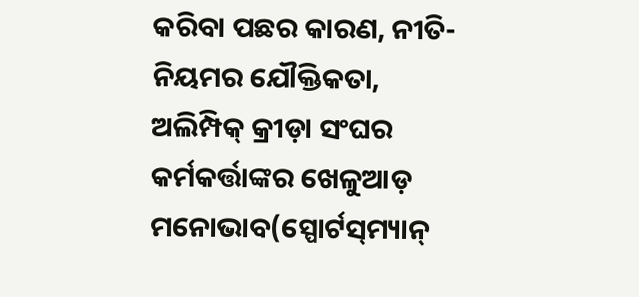କରିବା ପଛର କାରଣ, ନୀତି-ନିୟମର ଯୌକ୍ତିକତା, ଅଲିମ୍ପିକ୍‌‌ କ୍ରୀଡ଼ା ସଂଘର କର୍ମକର୍ତ୍ତାଙ୍କର ଖେଳୁଆଡ଼ ମନୋଭାବ(ସ୍ପୋର୍ଟସ୍‌‌ମ୍ୟାନ୍‌‌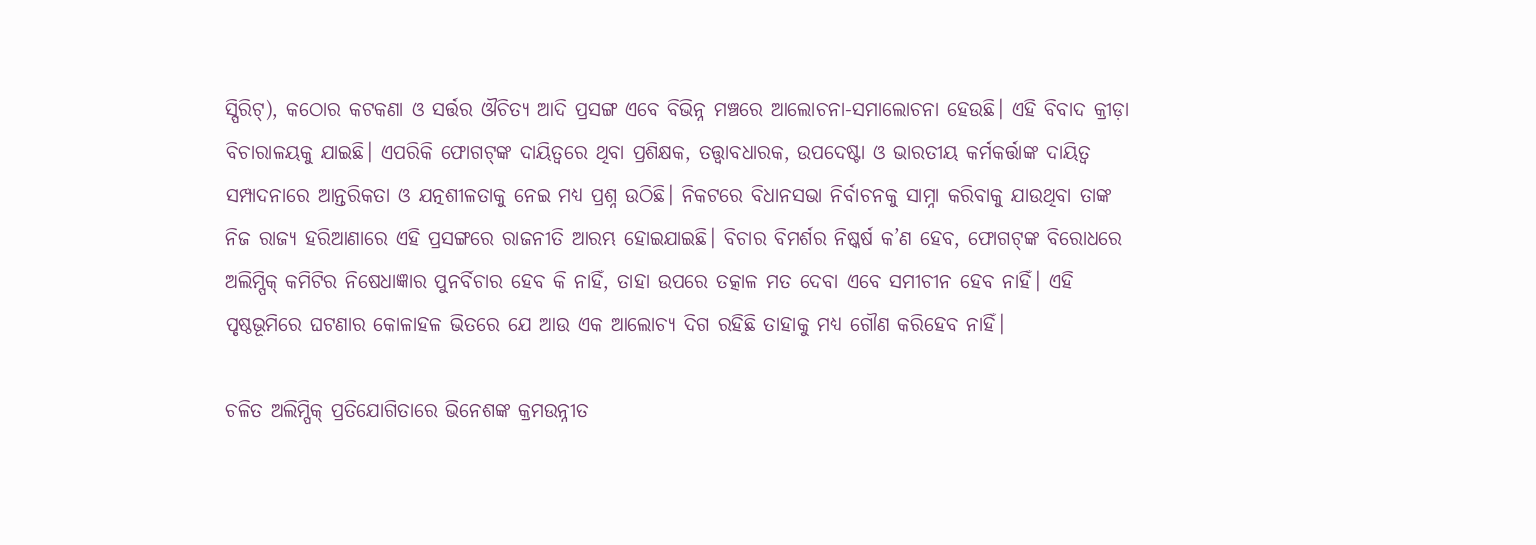ସ୍ପିରିଟ୍‌‌), କଠୋର କଟକଣା ଓ ସର୍ତ୍ତର ଔଚିତ୍ୟ ଆଦି ପ୍ରସଙ୍ଗ ଏବେ ବିଭିନ୍ନ ମଞ୍ଚରେ ଆଲୋଚନା-ସମାଲୋଚନା ହେଉଛି। ଏହି ବିବାଦ କ୍ରୀଡ଼ା ବିଚାରାଳୟକୁ ଯାଇଛି। ଏପରିକି ଫୋଗଟ୍‌‌ଙ୍କ ଦାୟିତ୍ୱରେ ଥିବା ପ୍ରଶିକ୍ଷକ, ତତ୍ତ୍ୱାବଧାରକ, ଉପଦେଷ୍ଟା ଓ ଭାରତୀୟ କର୍ମକର୍ତ୍ତାଙ୍କ ଦାୟିତ୍ୱ ସମ୍ପାଦନାରେ ଆନ୍ତରିକତା ଓ ଯତ୍ନଶୀଳତାକୁ ନେଇ ମଧ୍ୟ ପ୍ରଶ୍ନ ଉଠିଛି। ନିକଟରେ ବିଧାନସଭା ନିର୍ବାଚନକୁ ସାମ୍ନା କରିବାକୁ ଯାଉଥିବା ତାଙ୍କ ନିଜ ରାଜ୍ୟ ହରିଆଣାରେ ଏହି ପ୍ରସଙ୍ଗରେ ରାଜନୀତି ଆରମ୍ଭ ହୋଇଯାଇଛି। ବିଚାର ବିମର୍ଶର ନିଷ୍କର୍ଷ କ’ଣ ହେବ, ଫୋଗଟ୍‌‌ଙ୍କ ବିରୋଧରେ ଅଲିମ୍ପିକ୍‌‌ କମିଟିର ନିଷେଧାଜ୍ଞାର ପୁନର୍ବିଚାର ହେବ କି ନାହିଁ, ତାହା ଉପରେ ତତ୍କାଳ ମତ ଦେବା ଏବେ ସମୀଚୀନ ହେବ ନାହିଁ। ଏହି ପୃଷ୍ଠଭୂମିରେ ଘଟଣାର କୋଳାହଳ ଭିତରେ ଯେ ଆଉ ଏକ ଆଲୋଚ୍ୟ ଦିଗ ରହିଛି ତାହାକୁ ମଧ୍ୟ ଗୌଣ କରିହେବ ନାହିଁ।

ଚଳିତ ଅଲିମ୍ପିକ୍‌‌ ପ୍ରତିଯୋଗିତାରେ ଭିନେଶଙ୍କ କ୍ରମଉନ୍ନୀତ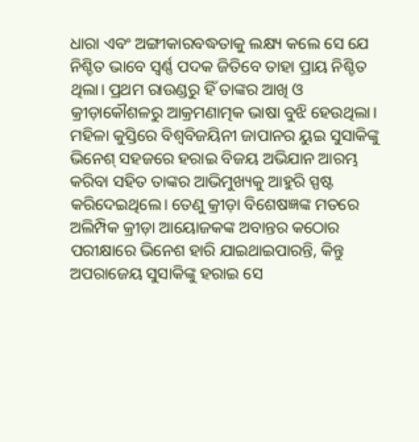ଧାରା ଏବଂ ଅଙ୍ଗୀକାରବଦ୍ଧତାକୁ ଲକ୍ଷ୍ୟ କଲେ ସେ ଯେ ନିଶ୍ଚିତ ଭାବେ ସ୍ୱର୍ଣ୍ଣ ପଦକ ଜିତିବେ ତାହା ପ୍ରାୟ ନିଶ୍ଚିତ ଥିଲା। ପ୍ରଥମ ରାଉଣ୍ଡରୁ ହିଁ ତାଙ୍କର ଆଖି ଓ କ୍ରୀଡ଼ାକୌଶଳରୁ ଆକ୍ରମଣାତ୍ମକ ଭାଷା ବୁଝି ହେଉଥିଲା। ମହିଳା କୁସ୍ତିରେ ବିଶ୍ୱବିଜୟିନୀ ଜାପାନର ୟୁଇ ସୁସାକିଙ୍କୁ ଭିନେଶ୍‌‌ ସହଜରେ ହରାଇ ବିଜୟ ଅଭିଯାନ ଆରମ୍ଭ କରିବା ସହିତ ତାଙ୍କର ଆଭିମୁଖ୍ୟକୁ ଆହୁରି ସ୍ପଷ୍ଟ କରିଦେଇଥିଲେ। ତେଣୁ କ୍ରୀଡ଼ା ବିଶେଷଜ୍ଞଙ୍କ ମତରେ ଅଲିମ୍ପିକ କ୍ରୀଡ଼ା ଆୟୋଜକଙ୍କ ଅବାନ୍ତର କଠୋର ପରୀକ୍ଷାରେ ଭିନେଶ ହାରି ଯାଇଥାଇପାରନ୍ତି, କିନ୍ତୁ ଅପରାଜେୟ ସୁସାକିଙ୍କୁ ହରାଇ ସେ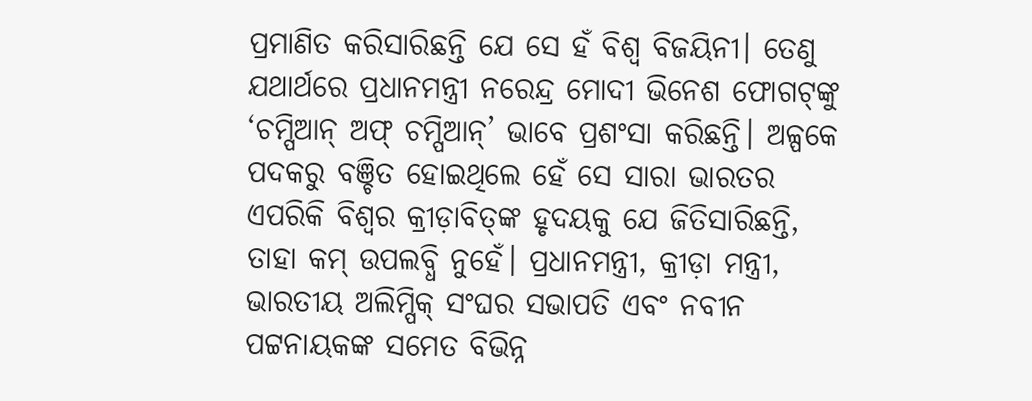ପ୍ରମାଣିତ କରିସାରିଛନ୍ତି ଯେ ସେ ହଁ ବିଶ୍ୱ ବିଜୟିନୀ। ତେଣୁ ଯଥାର୍ଥରେ ପ୍ରଧାନମନ୍ତ୍ରୀ ନରେନ୍ଦ୍ର ମୋଦୀ ଭିନେଶ ଫୋଗଟ୍‌‌ଙ୍କୁ ‘ଚମ୍ପିଆନ୍‌‌ ଅଫ୍‌‌ ଚମ୍ପିଆନ୍‌‌’ ଭାବେ ପ୍ରଶଂସା କରିଛନ୍ତି। ଅଳ୍ପକେ ପଦକରୁ ବଞ୍ଚିତ ହୋଇଥିଲେ ହେଁ ସେ ସାରା ଭାରତର ଏପରିକି ବିଶ୍ୱର କ୍ରୀଡ଼ାବିତ୍‌‌ଙ୍କ ହୃଦୟକୁ ଯେ ଜିତିସାରିଛନ୍ତି, ତାହା କମ୍‌‌ ଉପଲବ୍ଧି ନୁହେଁ। ପ୍ରଧାନମନ୍ତ୍ରୀ, କ୍ରୀଡ଼ା ମନ୍ତ୍ରୀ, ଭାରତୀୟ ଅଲିମ୍ପିକ୍‌‌ ସଂଘର ସଭାପତି ଏବଂ ନବୀନ ପଟ୍ଟନାୟକଙ୍କ ସମେତ ବିଭିନ୍ନ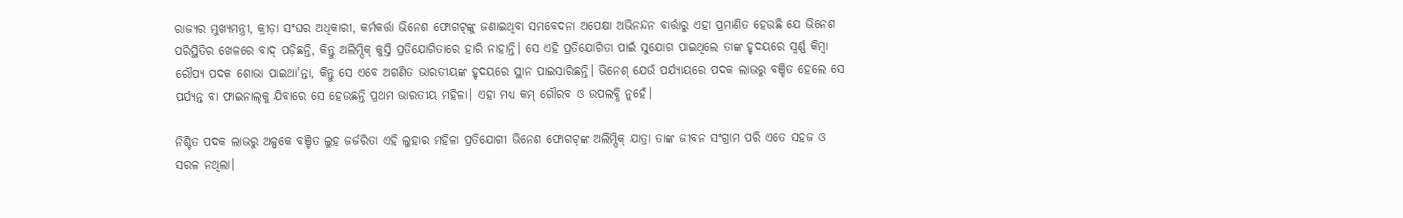ରାଜ୍ୟର ମୁଖ୍ୟମନ୍ତ୍ରୀ, କ୍ରୀଡ଼ା ସଂଘର ଅଧିକାରୀ, କର୍ମକର୍ତ୍ତା ଭିନେଶ ଫୋଗଟ୍‌‌ଙ୍କୁ ଜଣାଇଥିବା ସମବେଦନା ଅପେକ୍ଷା ଅଭିନନ୍ଦନ ବାର୍ତ୍ତାରୁ ଏହା ପ୍ରମାଣିତ ହେଉଛି ଯେ ଭିନେଶ ପରିସ୍ଥିତିର ଖେଳରେ ବାଦ୍‌‌ ପଡ଼ିଛନ୍ତି, କିନ୍ତୁ ଅଲିମ୍ପିକ୍‌‌ କୁସ୍ତି ପ୍ରତିଯୋଗିତାରେ ହାରି ନାହାନ୍ତି। ସେ ଏହି ପ୍ରତିଯୋଗିତା ପାଇଁ ସୁଯୋଗ ପାଇଥିଲେ ତାଙ୍କ ହୃଦୟରେ ସ୍ୱର୍ଣ୍ଣ କିମ୍ବା ରୌପ୍ୟ ପଦକ ଶୋଭା ପାଇଥା’ନ୍ତା, କିନ୍ତୁ ସେ ଏବେ ଅଗଣିତ ଭାରତୀୟଙ୍କ ହୃଦୟରେ ସ୍ଥାନ ପାଇସାରିଛନ୍ତି। ଭିନେଶ୍‌‌ ଯେଉଁ ପର୍ଯ୍ୟାୟରେ ପଦକ ଲାଭରୁ ବଞ୍ଚିତ ହେଲେ ସେ ପର୍ଯ୍ୟନ୍ତ ବା ଫାଇନାଲ୍‌‌କୁ ଯିବାରେ ସେ ହେଉଛନ୍ତି ପ୍ରଥମ ଭାରତୀୟ ମହିଳା। ଏହା ମଧ୍ୟ କମ୍‌‌ ଗୌରବ ଓ ଉପଲବ୍ଧି ନୁହେଁ।

ନିଶ୍ଚିତ ପଦକ ଲାଭରୁ ଅଳ୍ପକେ ବଞ୍ଚିତ ଲୁହ ଜର୍ଜରିତା ଏହି ଲୁହାର ମହିଳା ପ୍ରତିଯୋଗୀ ଭିନେଶ ଫୋଗଟ୍‌‌ଙ୍କ ଅଲିମ୍ପିକ୍‌‌ ଯାତ୍ରା ତାଙ୍କ ଜୀବନ ସଂଗ୍ରାମ ପରି ଏତେ ସହଜ ଓ ସରଳ ନଥିଲା।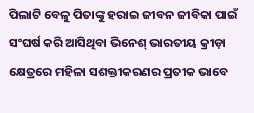ପିଲାଟି ବେଳୁ ପିତାଙ୍କୁ ହରାଇ ଜୀବନ ଜୀବିକା ପାଇଁ ସଂଘର୍ଷ କରି ଆସିଥିବା ଭିନେଶ୍‌‌ ଭାରତୀୟ କ୍ରୀଡ଼ା କ୍ଷେତ୍ରରେ ମହିଳା ସଶକ୍ତୀକରଣର ପ୍ରତୀକ ଭାବେ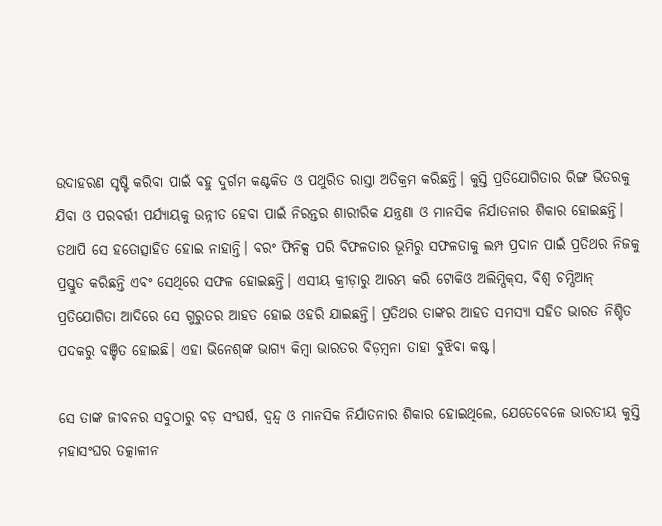ଉଦାହରଣ ସୃଷ୍ଟି କରିବା ପାଇଁ ବହୁ ଦୁର୍ଗମ କଣ୍ଟକିତ ଓ ପଥୁରିତ ରାସ୍ତା ଅତିକ୍ରମ କରିଛନ୍ତି। କୁସ୍ତି ପ୍ରତିଯୋଗିତାର ରିଙ୍ଗ ଭିତରକୁ ଯିବା ଓ ପରବର୍ତ୍ତୀ ପର୍ଯ୍ୟାୟକୁ ଉନ୍ନୀତ ହେବା ପାଇଁ ନିରନ୍ତର ଶାରୀରିକ ଯନ୍ତ୍ରଣା ଓ ମାନସିକ ନିର୍ଯାତନାର ଶିକାର ହୋଇଛନ୍ତି। ତଥାପି ସେ ହତୋତ୍ସାହିତ ହୋଇ ନାହାନ୍ତି। ବରଂ ଫିନିକ୍ସ ପରି ବିଫଳତାର ଭୂମିରୁ ସଫଳତାକୁ ଲମ୍ପ ପ୍ରଦାନ ପାଇଁ ପ୍ରତିଥର ନିଜକୁ ପ୍ରସ୍ତୁତ କରିଛନ୍ତି ଏବଂ ସେଥିରେ ସଫଳ ହୋଇଛନ୍ତି। ଏସୀୟ କ୍ରୀଡ଼ାରୁ ଆରମ୍ଭ କରି ଟୋକିଓ ଅଲିମ୍ପିକ୍‌‌ସ, ବିଶ୍ୱ ଚମ୍ପିଆନ୍‌‌ ପ୍ରତିଯୋଗିତା ଆଦିରେ ସେ ଗୁରୁତର ଆହତ ହୋଇ ଓହରି ଯାଇଛନ୍ତି। ପ୍ରତିଥର ତାଙ୍କର ଆହତ ସମସ୍ୟା ସହିତ ଭାରତ ନିଶ୍ଚିତ ପଦକରୁ ବଞ୍ଚିତ ହୋଇଛି। ଏହା ଭିନେଶ୍‌‌ଙ୍କ ଭାଗ୍ୟ କିମ୍ବା ଭାରତର ବିଡ଼ମ୍ବନା ତାହା ବୁଝିବା କଷ୍ଟ।

ସେ ତାଙ୍କ ଜୀବନର ସବୁଠାରୁ ବଡ଼ ସଂଘର୍ଷ, ଦ୍ୱନ୍ଦ୍ୱ ଓ ମାନସିକ ନିର୍ଯାତନାର ଶିକାର ହୋଇଥିଲେ, ଯେତେବେଳେ ଭାରତୀୟ କୁସ୍ତି ମହାସଂଘର ତତ୍କାଳୀନ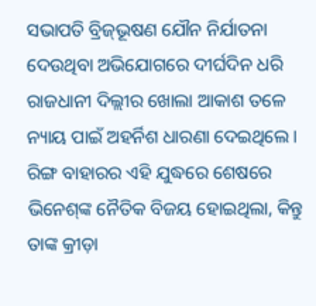ସଭାପତି ବ୍ରିଜ୍‌‌ଭୂଷଣ ଯୌନ ନିର୍ଯାତନା ଦେଉଥିବା ଅଭିଯୋଗରେ ଦୀର୍ଘଦିନ ଧରି ରାଜଧାନୀ ଦିଲ୍ଲୀର ଖୋଲା ଆକାଶ ତଳେ ନ୍ୟାୟ ପାଇଁ ଅହର୍ନିଶ ଧାରଣା ଦେଇଥିଲେ। ରିଙ୍ଗ ବାହାରର ଏହି ଯୁଦ୍ଧରେ ଶେଷରେ ଭିନେଶ୍‌‌ଙ୍କ ନୈତିକ ବିଜୟ ହୋଇଥିଲା, କିନ୍ତୁ ତାଙ୍କ କ୍ରୀଡ଼ା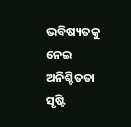ଭବିଷ୍ୟତକୁ ନେଇ ଅନିଶ୍ଚିତତା ସୃଷ୍ଟି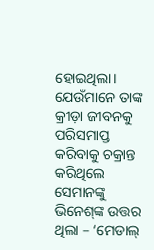ହୋଇଥିଲା। ଯେଉଁମାନେ ତାଙ୍କ କ୍ରୀଡ଼ା ଜୀବନକୁ ପରିସମାପ୍ତ କରିବାକୁ ଚକ୍ରାନ୍ତ କରିଥିଲେ ସେମାନଙ୍କୁ ଭିନେଶ୍‌‌ଙ୍କ ଉତ୍ତର ଥିଲା – ‘ମେଡାଲ୍‌‌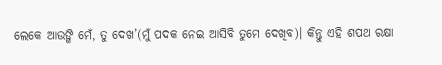ଲେକେ ଆଉଙ୍ଗି ମେଁ, ତୁ ଦେଖ’(ମୁଁ ପଦକ ନେଇ ଆସିବି ତୁମେ ଦେଖିବ)। କିନ୍ତୁ ଏହି ଶପଥ ରକ୍ଷା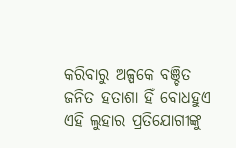କରିବାରୁ ଅଳ୍ପକେ ବଞ୍ଚିତ ଜନିତ ହତାଶା ହିଁ ବୋଧହୁଏ ଏହି ଲୁହାର ପ୍ରତିଯୋଗୀଙ୍କୁ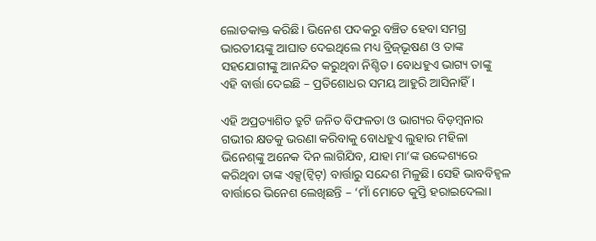ଲୋତକାକ୍ତ କରିଛି। ଭିନେଶ ପଦକରୁ ବଞ୍ଚିତ ହେବା ସମଗ୍ର ଭାରତୀୟଙ୍କୁ ଆଘାତ ଦେଇଥିଲେ ମଧ୍ୟ ବ୍ରିଜ୍‌‌ଭୂଷଣ ଓ ତାଙ୍କ ସହଯୋଗୀଙ୍କୁ ଆନନ୍ଦିତ କରୁଥିବା ନିଶ୍ଚିତ। ବୋଧହୁଏ ଭାଗ୍ୟ ତାଙ୍କୁ ଏହି ବାର୍ତ୍ତା ଦେଇଛି – ପ୍ରତିଶୋଧର ସମୟ ଆହୁରି ଆସିନାହିଁ।

ଏହି ଅପ୍ରତ୍ୟାଶିତ ତ୍ରୁଟି ଜନିତ ବିଫଳତା ଓ ଭାଗ୍ୟର ବିଡ଼ମ୍ବନାର ଗଭୀର କ୍ଷତକୁ ଭରଣା କରିବାକୁ ବୋଧହୁଏ ଲୁହାର ମହିଳା ଭିନେଶ୍‌‌ଙ୍କୁ ଅନେକ ଦିନ ଲାଗିଯିବ, ଯାହା ମା’ଙ୍କ ଉଦ୍ଦେଶ୍ୟରେ କରିଥିବା ତାଙ୍କ ଏକ୍ସ(ଟ୍ୱିଟ୍‌‌) ବାର୍ତ୍ତାରୁ ସନ୍ଦେଶ ମିଳୁଛି। ସେହି ଭାବବିହ୍ୱଳ ବାର୍ତ୍ତାରେ ଭିନେଶ ଲେଖିଛନ୍ତି – ‘ମାଁ ମୋତେ କୁସ୍ତି ହରାଇଦେଲା।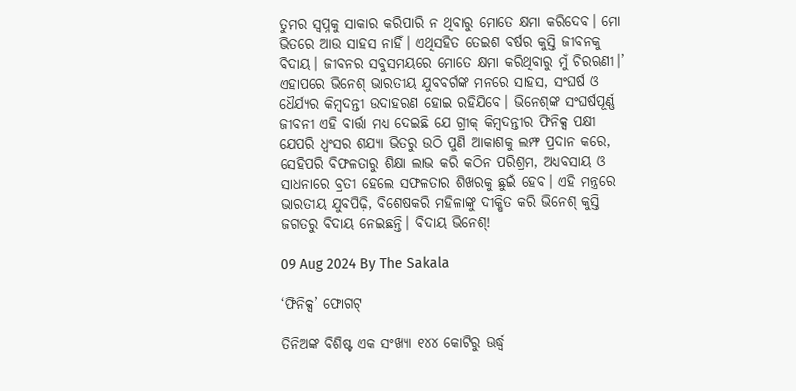ତୁମର ସ୍ୱପ୍ନକୁ ସାକାର କରିପାରି ନ ଥିବାରୁ ମୋତେ କ୍ଷମା କରିଦେବ। ମୋ ଭିତରେ ଆଉ ସାହସ ନାହିଁ। ଏଥିସହିତ ତେଇଶ ବର୍ଷର କୁସ୍ତି ଜୀବନକୁ ବିଦାୟ। ଜୀବନର ସବୁସମୟରେ ମୋତେ କ୍ଷମା କରିଥିବାରୁ ମୁଁ ଚିରଋଣୀ।’ ଏହାପରେ ଭିନେଶ୍‌‌ ଭାରତୀୟ ଯୁବବର୍ଗଙ୍କ ମନରେ ସାହସ, ସଂଘର୍ଷ ଓ ଧୈର୍ଯ୍ୟର କିମ୍ବଦନ୍ତୀ ଉଦାହରଣ ହୋଇ ରହିଯିବେ। ଭିନେଶ୍‌‌ଙ୍କ ସଂଘର୍ଷପୂର୍ଣ୍ଣ ଜୀବନୀ ଏହି ବାର୍ତ୍ତା ମଧ୍ୟ ଦେଇଛି ଯେ ଗ୍ରୀକ୍‌‌ କିମ୍ବଦନ୍ତୀର ଫିନିକ୍ସ ପକ୍ଷୀ ଯେପରି ଧ୍ୱଂସର ଶଯ୍ୟା ଭିତରୁ ଉଠି ପୁଣି ଆକାଶକୁ ଲମ୍ଫ ପ୍ରଦାନ କରେ, ସେହିପରି ବିଫଳତାରୁ ଶିକ୍ଷା ଲାଭ କରି କଠିନ ପରିଶ୍ରମ, ଅଧ୍ୟବସାୟ ଓ ସାଧନାରେ ବ୍ରତୀ ହେଲେ ସଫଳତାର ଶିଖରକୁ ଛୁଇଁ ହେବ। ଏହି ମନ୍ତ୍ରରେ ଭାରତୀୟ ଯୁବପିଢ଼ି, ବିଶେଷକରି ମହିଳାଙ୍କୁ ଦୀକ୍ଷିତ କରି ଭିନେଶ୍‌‌ କୁସ୍ତି ଜଗତରୁ ବିଦାୟ ନେଇଛନ୍ତି। ବିଦାୟ ଭିନେଶ୍‌‌!

09 Aug 2024 By The Sakala

‘ଫିନିକ୍ସ’ ଫୋଗଟ୍‌‌

ତିନିଅଙ୍କ ବିଶିଷ୍ଟ ଏକ ସଂଖ୍ୟା ୧୪୪ କୋଟିରୁ ଊର୍ଦ୍ଧ୍ବ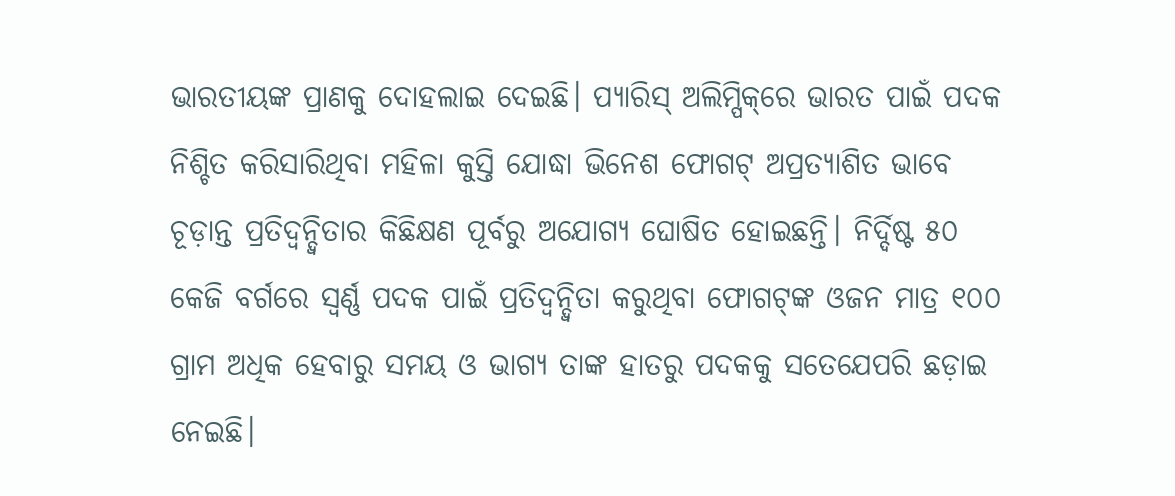ଭାରତୀୟଙ୍କ ପ୍ରାଣକୁ ଦୋହଲାଇ ଦେଇଛି। ପ୍ୟାରିସ୍‌‌ ଅଲିମ୍ପିକ୍‌‌ରେ ଭାରତ ପାଇଁ ପଦକ ନିଶ୍ଚିତ କରିସାରିଥିବା ମହିଳା କୁସ୍ତି ଯୋଦ୍ଧା ଭିନେଶ ଫୋଗଟ୍‌‌ ଅପ୍ରତ୍ୟାଶିତ ଭାବେ ଚୂଡ଼ାନ୍ତ ପ୍ରତିଦ୍ୱନ୍ଦ୍ୱିତାର କିଛିକ୍ଷଣ ପୂର୍ବରୁ ଅଯୋଗ୍ୟ ଘୋଷିତ ହୋଇଛନ୍ତି। ନିର୍ଦ୍ଦିଷ୍ଟ ୫୦ କେଜି ବର୍ଗରେ ସ୍ୱର୍ଣ୍ଣ ପଦକ ପାଇଁ ପ୍ରତିଦ୍ୱନ୍ଦ୍ୱିତା କରୁଥିବା ଫୋଗଟ୍‌‌ଙ୍କ ଓଜନ ମାତ୍ର ୧୦୦ ଗ୍ରାମ ଅଧିକ ହେବାରୁ ସମୟ ଓ ଭାଗ୍ୟ ତାଙ୍କ ହାତରୁ ପଦକକୁ ସତେଯେପରି ଛଡ଼ାଇ ନେଇଛି।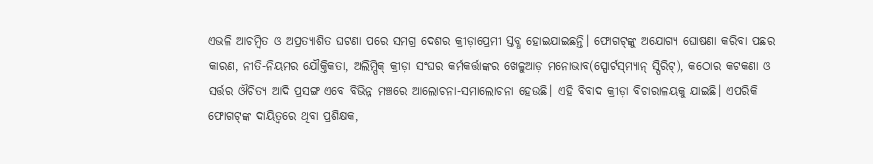ଏଭଳି ଆଚମ୍ବିତ ଓ ଅପ୍ରତ୍ୟାଶିତ ଘଟଣା ପରେ ସମଗ୍ର ଦେଶର କ୍ରୀଡ଼ାପ୍ରେମୀ ସ୍ତବ୍ଧ ହୋଇଯାଇଛନ୍ତି। ଫୋଗଟ୍‌‌ଙ୍କୁ ଅଯୋଗ୍ୟ ଘୋଷଣା କରିବା ପଛର କାରଣ, ନୀତି-ନିୟମର ଯୌକ୍ତିକତା, ଅଲିମ୍ପିକ୍‌‌ କ୍ରୀଡ଼ା ସଂଘର କର୍ମକର୍ତ୍ତାଙ୍କର ଖେଳୁଆଡ଼ ମନୋଭାବ(ସ୍ପୋର୍ଟସ୍‌‌ମ୍ୟାନ୍‌‌ ସ୍ପିରିଟ୍‌‌), କଠୋର କଟକଣା ଓ ସର୍ତ୍ତର ଔଚିତ୍ୟ ଆଦି ପ୍ରସଙ୍ଗ ଏବେ ବିଭିନ୍ନ ମଞ୍ଚରେ ଆଲୋଚନା-ସମାଲୋଚନା ହେଉଛି। ଏହି ବିବାଦ କ୍ରୀଡ଼ା ବିଚାରାଳୟକୁ ଯାଇଛି। ଏପରିକି ଫୋଗଟ୍‌‌ଙ୍କ ଦାୟିତ୍ୱରେ ଥିବା ପ୍ରଶିକ୍ଷକ,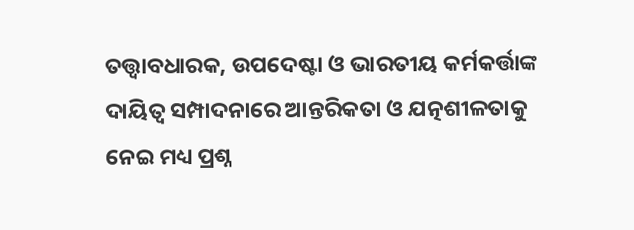ତତ୍ତ୍ୱାବଧାରକ, ଉପଦେଷ୍ଟା ଓ ଭାରତୀୟ କର୍ମକର୍ତ୍ତାଙ୍କ ଦାୟିତ୍ୱ ସମ୍ପାଦନାରେ ଆନ୍ତରିକତା ଓ ଯତ୍ନଶୀଳତାକୁ ନେଇ ମଧ୍ୟ ପ୍ରଶ୍ନ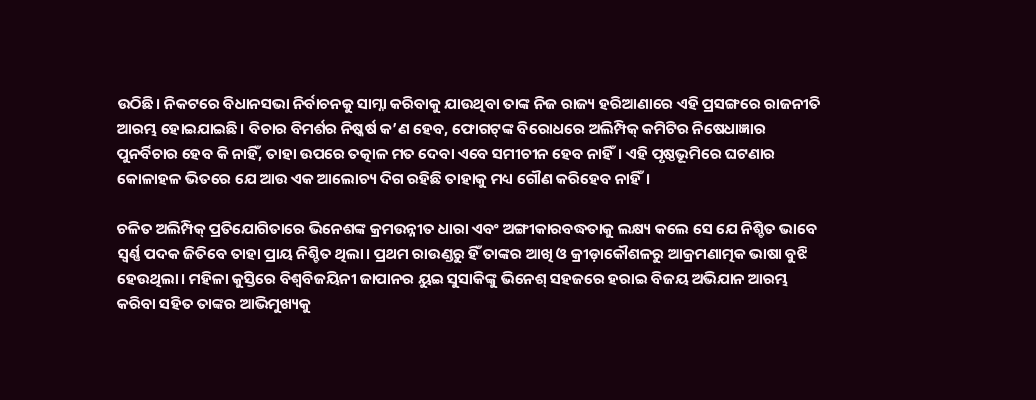ଉଠିଛି। ନିକଟରେ ବିଧାନସଭା ନିର୍ବାଚନକୁ ସାମ୍ନା କରିବାକୁ ଯାଉଥିବା ତାଙ୍କ ନିଜ ରାଜ୍ୟ ହରିଆଣାରେ ଏହି ପ୍ରସଙ୍ଗରେ ରାଜନୀତି ଆରମ୍ଭ ହୋଇଯାଇଛି। ବିଚାର ବିମର୍ଶର ନିଷ୍କର୍ଷ କ’ଣ ହେବ, ଫୋଗଟ୍‌‌ଙ୍କ ବିରୋଧରେ ଅଲିମ୍ପିକ୍‌‌ କମିଟିର ନିଷେଧାଜ୍ଞାର ପୁନର୍ବିଚାର ହେବ କି ନାହିଁ, ତାହା ଉପରେ ତତ୍କାଳ ମତ ଦେବା ଏବେ ସମୀଚୀନ ହେବ ନାହିଁ। ଏହି ପୃଷ୍ଠଭୂମିରେ ଘଟଣାର କୋଳାହଳ ଭିତରେ ଯେ ଆଉ ଏକ ଆଲୋଚ୍ୟ ଦିଗ ରହିଛି ତାହାକୁ ମଧ୍ୟ ଗୌଣ କରିହେବ ନାହିଁ।

ଚଳିତ ଅଲିମ୍ପିକ୍‌‌ ପ୍ରତିଯୋଗିତାରେ ଭିନେଶଙ୍କ କ୍ରମଉନ୍ନୀତ ଧାରା ଏବଂ ଅଙ୍ଗୀକାରବଦ୍ଧତାକୁ ଲକ୍ଷ୍ୟ କଲେ ସେ ଯେ ନିଶ୍ଚିତ ଭାବେ ସ୍ୱର୍ଣ୍ଣ ପଦକ ଜିତିବେ ତାହା ପ୍ରାୟ ନିଶ୍ଚିତ ଥିଲା। ପ୍ରଥମ ରାଉଣ୍ଡରୁ ହିଁ ତାଙ୍କର ଆଖି ଓ କ୍ରୀଡ଼ାକୌଶଳରୁ ଆକ୍ରମଣାତ୍ମକ ଭାଷା ବୁଝି ହେଉଥିଲା। ମହିଳା କୁସ୍ତିରେ ବିଶ୍ୱବିଜୟିନୀ ଜାପାନର ୟୁଇ ସୁସାକିଙ୍କୁ ଭିନେଶ୍‌‌ ସହଜରେ ହରାଇ ବିଜୟ ଅଭିଯାନ ଆରମ୍ଭ କରିବା ସହିତ ତାଙ୍କର ଆଭିମୁଖ୍ୟକୁ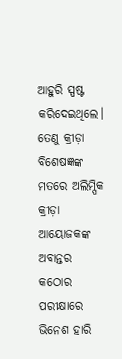ଆହୁରି ସ୍ପଷ୍ଟ କରିଦେଇଥିଲେ। ତେଣୁ କ୍ରୀଡ଼ା ବିଶେଷଜ୍ଞଙ୍କ ମତରେ ଅଲିମ୍ପିକ କ୍ରୀଡ଼ା ଆୟୋଜକଙ୍କ ଅବାନ୍ତର କଠୋର ପରୀକ୍ଷାରେ ଭିନେଶ ହାରି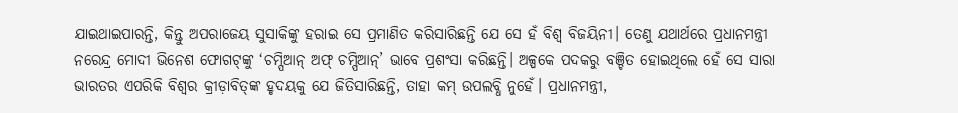ଯାଇଥାଇପାରନ୍ତି, କିନ୍ତୁ ଅପରାଜେୟ ସୁସାକିଙ୍କୁ ହରାଇ ସେ ପ୍ରମାଣିତ କରିସାରିଛନ୍ତି ଯେ ସେ ହଁ ବିଶ୍ୱ ବିଜୟିନୀ। ତେଣୁ ଯଥାର୍ଥରେ ପ୍ରଧାନମନ୍ତ୍ରୀ ନରେନ୍ଦ୍ର ମୋଦୀ ଭିନେଶ ଫୋଗଟ୍‌‌ଙ୍କୁ ‘ଚମ୍ପିଆନ୍‌‌ ଅଫ୍‌‌ ଚମ୍ପିଆନ୍‌‌’ ଭାବେ ପ୍ରଶଂସା କରିଛନ୍ତି। ଅଳ୍ପକେ ପଦକରୁ ବଞ୍ଚିତ ହୋଇଥିଲେ ହେଁ ସେ ସାରା ଭାରତର ଏପରିକି ବିଶ୍ୱର କ୍ରୀଡ଼ାବିତ୍‌‌ଙ୍କ ହୃଦୟକୁ ଯେ ଜିତିସାରିଛନ୍ତି, ତାହା କମ୍‌‌ ଉପଲବ୍ଧି ନୁହେଁ। ପ୍ରଧାନମନ୍ତ୍ରୀ,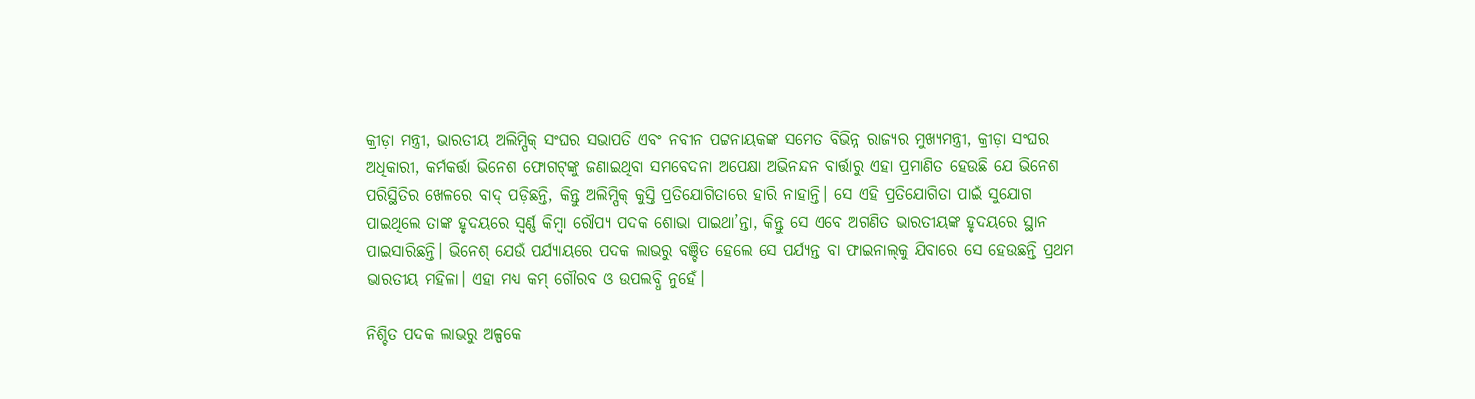କ୍ରୀଡ଼ା ମନ୍ତ୍ରୀ, ଭାରତୀୟ ଅଲିମ୍ପିକ୍‌‌ ସଂଘର ସଭାପତି ଏବଂ ନବୀନ ପଟ୍ଟନାୟକଙ୍କ ସମେତ ବିଭିନ୍ନ ରାଜ୍ୟର ମୁଖ୍ୟମନ୍ତ୍ରୀ, କ୍ରୀଡ଼ା ସଂଘର ଅଧିକାରୀ, କର୍ମକର୍ତ୍ତା ଭିନେଶ ଫୋଗଟ୍‌‌ଙ୍କୁ ଜଣାଇଥିବା ସମବେଦନା ଅପେକ୍ଷା ଅଭିନନ୍ଦନ ବାର୍ତ୍ତାରୁ ଏହା ପ୍ରମାଣିତ ହେଉଛି ଯେ ଭିନେଶ ପରିସ୍ଥିତିର ଖେଳରେ ବାଦ୍‌‌ ପଡ଼ିଛନ୍ତି, କିନ୍ତୁ ଅଲିମ୍ପିକ୍‌‌ କୁସ୍ତି ପ୍ରତିଯୋଗିତାରେ ହାରି ନାହାନ୍ତି। ସେ ଏହି ପ୍ରତିଯୋଗିତା ପାଇଁ ସୁଯୋଗ ପାଇଥିଲେ ତାଙ୍କ ହୃଦୟରେ ସ୍ୱର୍ଣ୍ଣ କିମ୍ବା ରୌପ୍ୟ ପଦକ ଶୋଭା ପାଇଥା’ନ୍ତା, କିନ୍ତୁ ସେ ଏବେ ଅଗଣିତ ଭାରତୀୟଙ୍କ ହୃଦୟରେ ସ୍ଥାନ ପାଇସାରିଛନ୍ତି। ଭିନେଶ୍‌‌ ଯେଉଁ ପର୍ଯ୍ୟାୟରେ ପଦକ ଲାଭରୁ ବଞ୍ଚିତ ହେଲେ ସେ ପର୍ଯ୍ୟନ୍ତ ବା ଫାଇନାଲ୍‌‌କୁ ଯିବାରେ ସେ ହେଉଛନ୍ତି ପ୍ରଥମ ଭାରତୀୟ ମହିଳା। ଏହା ମଧ୍ୟ କମ୍‌‌ ଗୌରବ ଓ ଉପଲବ୍ଧି ନୁହେଁ।

ନିଶ୍ଚିତ ପଦକ ଲାଭରୁ ଅଳ୍ପକେ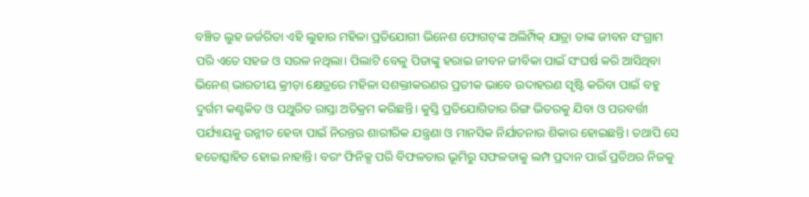ବଞ୍ଚିତ ଲୁହ ଜର୍ଜରିତା ଏହି ଲୁହାର ମହିଳା ପ୍ରତିଯୋଗୀ ଭିନେଶ ଫୋଗଟ୍‌‌ଙ୍କ ଅଲିମ୍ପିକ୍‌‌ ଯାତ୍ରା ତାଙ୍କ ଜୀବନ ସଂଗ୍ରାମ ପରି ଏତେ ସହଜ ଓ ସରଳ ନଥିଲା। ପିଲାଟି ବେଳୁ ପିତାଙ୍କୁ ହରାଇ ଜୀବନ ଜୀବିକା ପାଇଁ ସଂଘର୍ଷ କରି ଆସିଥିବା ଭିନେଶ୍‌‌ ଭାରତୀୟ କ୍ରୀଡ଼ା କ୍ଷେତ୍ରରେ ମହିଳା ସଶକ୍ତୀକରଣର ପ୍ରତୀକ ଭାବେ ଉଦାହରଣ ସୃଷ୍ଟି କରିବା ପାଇଁ ବହୁ ଦୁର୍ଗମ କଣ୍ଟକିତ ଓ ପଥୁରିତ ରାସ୍ତା ଅତିକ୍ରମ କରିଛନ୍ତି। କୁସ୍ତି ପ୍ରତିଯୋଗିତାର ରିଙ୍ଗ ଭିତରକୁ ଯିବା ଓ ପରବର୍ତ୍ତୀ ପର୍ଯ୍ୟାୟକୁ ଉନ୍ନୀତ ହେବା ପାଇଁ ନିରନ୍ତର ଶାରୀରିକ ଯନ୍ତ୍ରଣା ଓ ମାନସିକ ନିର୍ଯାତନାର ଶିକାର ହୋଇଛନ୍ତି। ତଥାପି ସେ ହତୋତ୍ସାହିତ ହୋଇ ନାହାନ୍ତି। ବରଂ ଫିନିକ୍ସ ପରି ବିଫଳତାର ଭୂମିରୁ ସଫଳତାକୁ ଲମ୍ପ ପ୍ରଦାନ ପାଇଁ ପ୍ରତିଥର ନିଜକୁ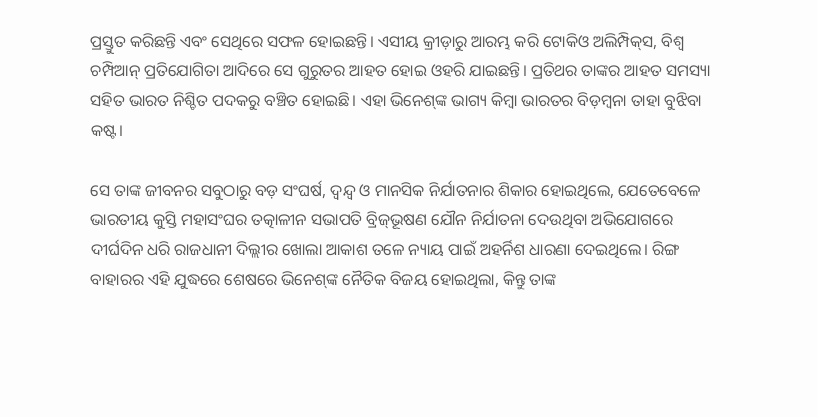ପ୍ରସ୍ତୁତ କରିଛନ୍ତି ଏବଂ ସେଥିରେ ସଫଳ ହୋଇଛନ୍ତି। ଏସୀୟ କ୍ରୀଡ଼ାରୁ ଆରମ୍ଭ କରି ଟୋକିଓ ଅଲିମ୍ପିକ୍‌‌ସ, ବିଶ୍ୱ ଚମ୍ପିଆନ୍‌‌ ପ୍ରତିଯୋଗିତା ଆଦିରେ ସେ ଗୁରୁତର ଆହତ ହୋଇ ଓହରି ଯାଇଛନ୍ତି। ପ୍ରତିଥର ତାଙ୍କର ଆହତ ସମସ୍ୟା ସହିତ ଭାରତ ନିଶ୍ଚିତ ପଦକରୁ ବଞ୍ଚିତ ହୋଇଛି। ଏହା ଭିନେଶ୍‌‌ଙ୍କ ଭାଗ୍ୟ କିମ୍ବା ଭାରତର ବିଡ଼ମ୍ବନା ତାହା ବୁଝିବା କଷ୍ଟ।

ସେ ତାଙ୍କ ଜୀବନର ସବୁଠାରୁ ବଡ଼ ସଂଘର୍ଷ, ଦ୍ୱନ୍ଦ୍ୱ ଓ ମାନସିକ ନିର୍ଯାତନାର ଶିକାର ହୋଇଥିଲେ, ଯେତେବେଳେ ଭାରତୀୟ କୁସ୍ତି ମହାସଂଘର ତତ୍କାଳୀନ ସଭାପତି ବ୍ରିଜ୍‌‌ଭୂଷଣ ଯୌନ ନିର୍ଯାତନା ଦେଉଥିବା ଅଭିଯୋଗରେ ଦୀର୍ଘଦିନ ଧରି ରାଜଧାନୀ ଦିଲ୍ଲୀର ଖୋଲା ଆକାଶ ତଳେ ନ୍ୟାୟ ପାଇଁ ଅହର୍ନିଶ ଧାରଣା ଦେଇଥିଲେ। ରିଙ୍ଗ ବାହାରର ଏହି ଯୁଦ୍ଧରେ ଶେଷରେ ଭିନେଶ୍‌‌ଙ୍କ ନୈତିକ ବିଜୟ ହୋଇଥିଲା, କିନ୍ତୁ ତାଙ୍କ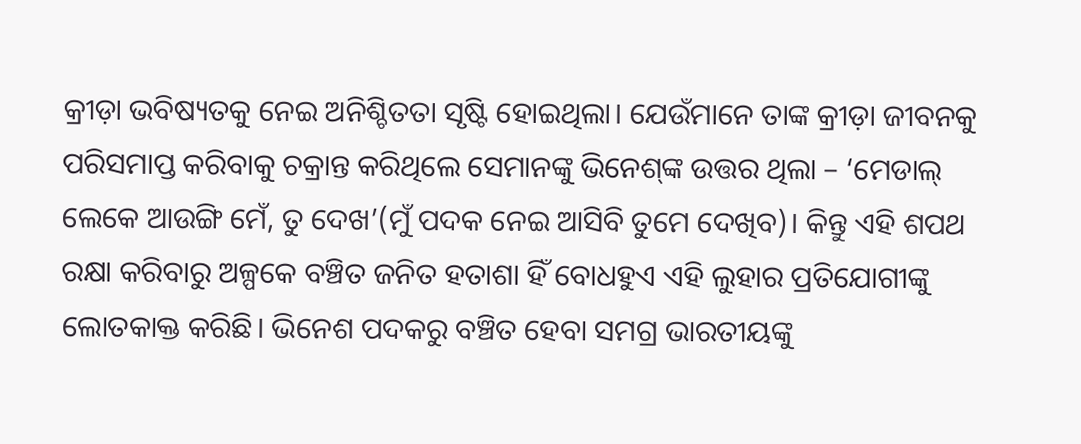କ୍ରୀଡ଼ା ଭବିଷ୍ୟତକୁ ନେଇ ଅନିଶ୍ଚିତତା ସୃଷ୍ଟି ହୋଇଥିଲା। ଯେଉଁମାନେ ତାଙ୍କ କ୍ରୀଡ଼ା ଜୀବନକୁ ପରିସମାପ୍ତ କରିବାକୁ ଚକ୍ରାନ୍ତ କରିଥିଲେ ସେମାନଙ୍କୁ ଭିନେଶ୍‌‌ଙ୍କ ଉତ୍ତର ଥିଲା – ‘ମେଡାଲ୍‌‌ ଲେକେ ଆଉଙ୍ଗି ମେଁ, ତୁ ଦେଖ’(ମୁଁ ପଦକ ନେଇ ଆସିବି ତୁମେ ଦେଖିବ)। କିନ୍ତୁ ଏହି ଶପଥ ରକ୍ଷା କରିବାରୁ ଅଳ୍ପକେ ବଞ୍ଚିତ ଜନିତ ହତାଶା ହିଁ ବୋଧହୁଏ ଏହି ଲୁହାର ପ୍ରତିଯୋଗୀଙ୍କୁ ଲୋତକାକ୍ତ କରିଛି। ଭିନେଶ ପଦକରୁ ବଞ୍ଚିତ ହେବା ସମଗ୍ର ଭାରତୀୟଙ୍କୁ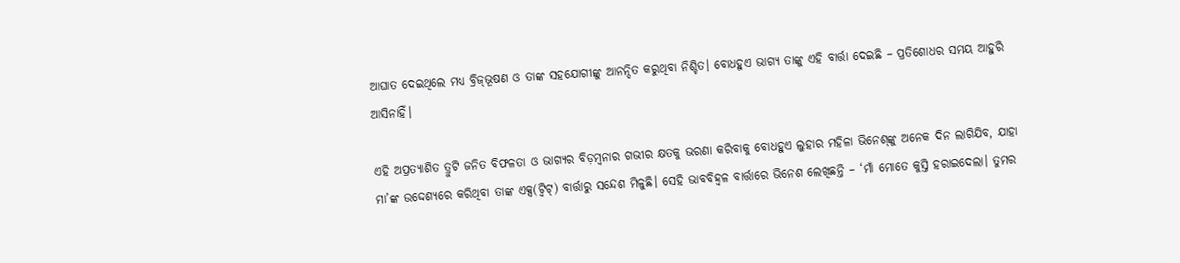ଆଘାତ ଦେଇଥିଲେ ମଧ୍ୟ ବ୍ରିଜ୍‌‌ଭୂଷଣ ଓ ତାଙ୍କ ସହଯୋଗୀଙ୍କୁ ଆନନ୍ଦିତ କରୁଥିବା ନିଶ୍ଚିତ। ବୋଧହୁଏ ଭାଗ୍ୟ ତାଙ୍କୁ ଏହି ବାର୍ତ୍ତା ଦେଇଛି – ପ୍ରତିଶୋଧର ସମୟ ଆହୁରି ଆସିନାହିଁ।

ଏହି ଅପ୍ରତ୍ୟାଶିତ ତ୍ରୁଟି ଜନିତ ବିଫଳତା ଓ ଭାଗ୍ୟର ବିଡ଼ମ୍ବନାର ଗଭୀର କ୍ଷତକୁ ଭରଣା କରିବାକୁ ବୋଧହୁଏ ଲୁହାର ମହିଳା ଭିନେଶ୍‌‌ଙ୍କୁ ଅନେକ ଦିନ ଲାଗିଯିବ, ଯାହା ମା’ଙ୍କ ଉଦ୍ଦେଶ୍ୟରେ କରିଥିବା ତାଙ୍କ ଏକ୍ସ(ଟ୍ୱିଟ୍‌‌) ବାର୍ତ୍ତାରୁ ସନ୍ଦେଶ ମିଳୁଛି। ସେହି ଭାବବିହ୍ୱଳ ବାର୍ତ୍ତାରେ ଭିନେଶ ଲେଖିଛନ୍ତି – ‘ମାଁ ମୋତେ କୁସ୍ତି ହରାଇଦେଲା। ତୁମର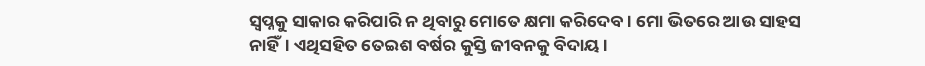ସ୍ୱପ୍ନକୁ ସାକାର କରିପାରି ନ ଥିବାରୁ ମୋତେ କ୍ଷମା କରିଦେବ। ମୋ ଭିତରେ ଆଉ ସାହସ ନାହିଁ। ଏଥିସହିତ ତେଇଶ ବର୍ଷର କୁସ୍ତି ଜୀବନକୁ ବିଦାୟ।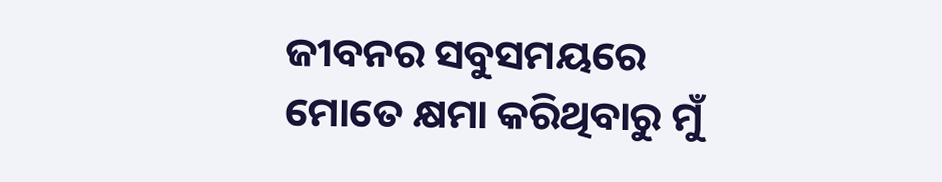ଜୀବନର ସବୁସମୟରେ ମୋତେ କ୍ଷମା କରିଥିବାରୁ ମୁଁ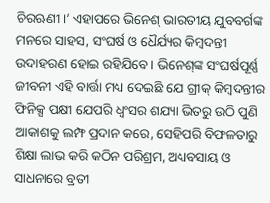ଚିରଋଣୀ।’ ଏହାପରେ ଭିନେଶ୍‌‌ ଭାରତୀୟ ଯୁବବର୍ଗଙ୍କ ମନରେ ସାହସ, ସଂଘର୍ଷ ଓ ଧୈର୍ଯ୍ୟର କିମ୍ବଦନ୍ତୀ ଉଦାହରଣ ହୋଇ ରହିଯିବେ। ଭିନେଶ୍‌‌ଙ୍କ ସଂଘର୍ଷପୂର୍ଣ୍ଣ ଜୀବନୀ ଏହି ବାର୍ତ୍ତା ମଧ୍ୟ ଦେଇଛି ଯେ ଗ୍ରୀକ୍‌‌ କିମ୍ବଦନ୍ତୀର ଫିନିକ୍ସ ପକ୍ଷୀ ଯେପରି ଧ୍ୱଂସର ଶଯ୍ୟା ଭିତରୁ ଉଠି ପୁଣି ଆକାଶକୁ ଲମ୍ଫ ପ୍ରଦାନ କରେ, ସେହିପରି ବିଫଳତାରୁ ଶିକ୍ଷା ଲାଭ କରି କଠିନ ପରିଶ୍ରମ, ଅଧ୍ୟବସାୟ ଓ ସାଧନାରେ ବ୍ରତୀ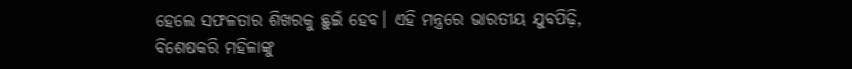ହେଲେ ସଫଳତାର ଶିଖରକୁ ଛୁଇଁ ହେବ। ଏହି ମନ୍ତ୍ରରେ ଭାରତୀୟ ଯୁବପିଢ଼ି, ବିଶେଷକରି ମହିଳାଙ୍କୁ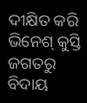ଦୀକ୍ଷିତ କରି ଭିନେଶ୍‌‌ କୁସ୍ତି ଜଗତରୁ ବିଦାୟ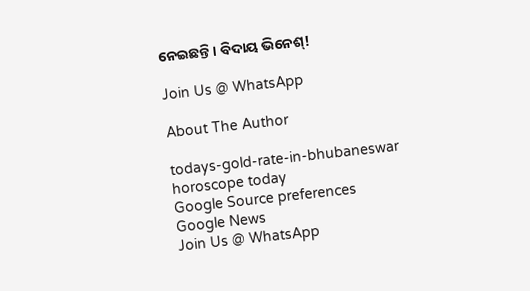ନେଇଛନ୍ତି। ବିଦାୟ ଭିନେଶ୍‌‌!

Join Us @ WhatsApp

About The Author

todays-gold-rate-in-bhubaneswar
horoscope today
Google Source preferences
Google News
Join Us @ WhatsApp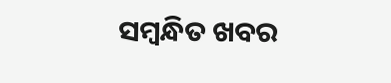ସମ୍ବନ୍ଧିତ ଖବର